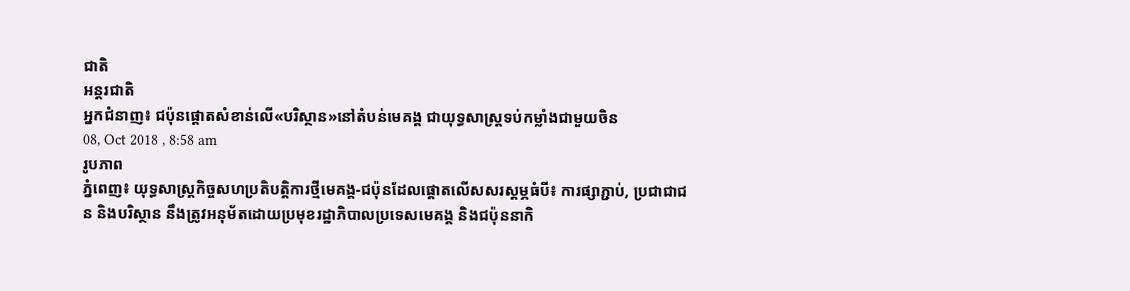ជាតិ
អន្តរជាតិ
អ្នកជំនាញ៖ ជប៉ុនផ្តោតសំខាន់លើ«បរិស្ថាន»នៅតំបន់មេគង្គ ជាយុទ្ធសាស្ត្រទប់កម្លាំងជាមួយចិន
08, Oct 2018 , 8:58 am
រូបភាព
ភ្នំពេញ៖ យុទ្ធសាស្ត្រកិច្ចសហប្រតិបត្តិការថ្មីមេគង្គ-ជប៉ុនដែលផ្តោតលើសសរស្តម្ភធំបី៖ ការផ្សាភ្ជាប់, ប្រជាជាជន និងបរិស្ថាន នឹងត្រូវអនុម័តដោយប្រមុខរដ្ឋាភិបាលប្រទេសមេគង្គ និងជប៉ុននាកិ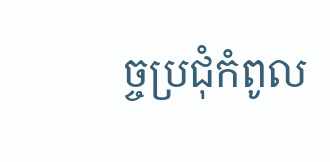ច្ចប្រជុំកំពូល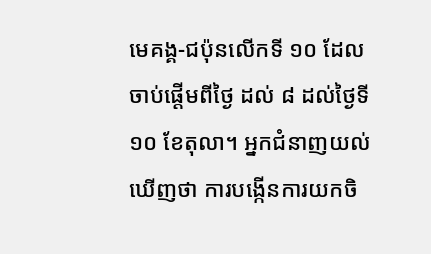មេគង្គ-ជប៉ុនលើកទី ១០ ដែលចាប់ផ្តើមពីថ្ងៃ ដល់ ៨ ដល់ថ្ងៃទី ១០ ខែតុលា។ អ្នកជំនាញយល់ឃើញថា ការបង្កើនការយកចិ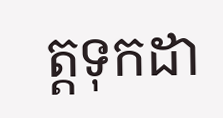ត្តទុកដា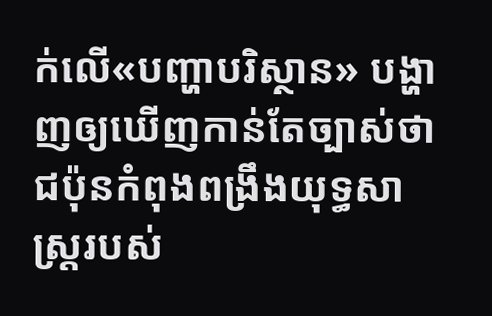ក់លើ«បញ្ហាបរិស្ថាន» បង្ហាញឲ្យឃើញកាន់តែច្បាស់ថា ជប៉ុនកំពុងពង្រឹងយុទ្ធសាស្ត្ររបស់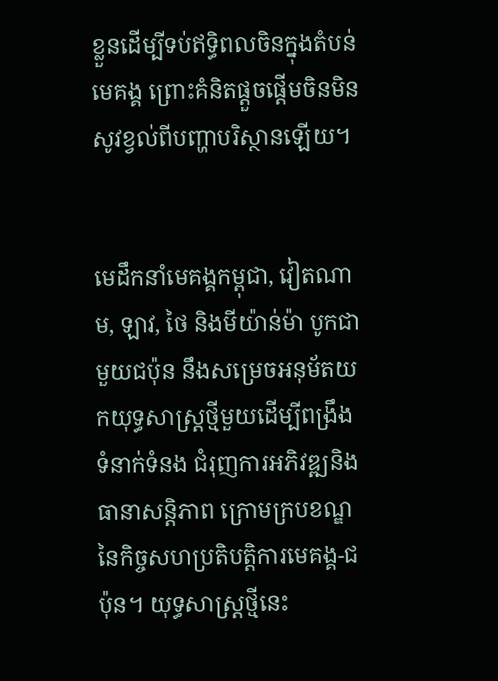ខ្លួនដើម្បីទប់ឥទ្ធិពលចិនក្នុងតំបន់មេគង្គ ព្រោះគំនិតផ្តួចផ្តើមចិនមិនសូវខ្វល់ពីបញ្ហាបរិស្ថានឡើយ។


មេដឹកនាំមេគង្គកម្ពុជា, វៀតណាម, ឡាវ, ថៃ និងមីយ៉ាន់ម៉ា បូកជាមួយជប៉ុន នឹងសម្រេចអនុម័តយកយុទ្ធសាស្ត្រថ្មីមួយដើម្បីពង្រឹងទំនាក់ទំនង ជំរុញការអភិវឌ្ឍនិងធានាសន្តិភាព ក្រោមក្របខណ្ឌនៃកិច្ចសហប្រតិបត្តិការមេគង្គ-ជប៉ុន។ យុទ្ធសាស្ត្រថ្មីនេះ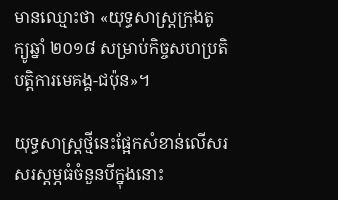មានឈ្មោះថា «យុទ្ធសាស្ត្រក្រុងតូក្យូឆ្នាំ ២០១៨ សម្រាប់កិច្ចសហប្រតិបត្តិការមេគង្គ-ជប៉ុន»។

យុទ្ធសាស្ត្រថ្មីនេះផ្អែកសំខាន់លើសរសរស្តម្ភធំចំនួនបីក្នុងនោះ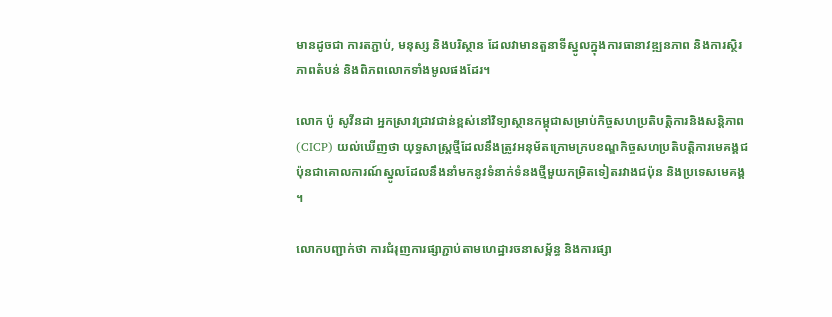មានដូចជា ការតភ្ជាប់, មនុស្ស និងបរិស្ថាន ដែលវាមានតួនាទីស្នូលក្នុងការធានាវឌ្ឍនភាព និងការស្ថិរភាពតំបន់ និងពិភពលោកទាំងមូលផងដែរ។

លោក ប៉ូ សូវីនដា អ្នកស្រាវជ្រាវជាន់ខ្ពស់នៅវិទ្យាស្ថានកម្ពុជាសម្រាប់កិច្ចសហប្រតិបត្តិការនិងសន្តិភាព (CICP) យល់ឃើញថា យុទ្ធសាស្ត្រថ្មីដែលនឹងត្រូវអនុម័តក្រោមក្របខណ្ឌកិច្ចសហប្រតិបត្តិការមេគង្គជប៉ុនជាគោលការណ៍ស្នូលដែលនឹងនាំមកនូវទំនាក់ទំនងថ្មីមួយកម្រិតទៀតរវាងជប៉ុន និងប្រទេសមេគង្គ។

លោកបញ្ជាក់ថា ការជំរុញការផ្សាភ្ជាប់តាមហេដ្ឋារចនាសម្ព័ន្ធ និងការផ្សា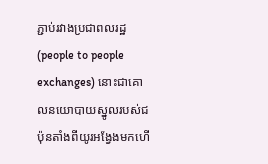ភ្ជាប់រវាងប្រជាពលរដ្ឋ (people to people exchanges) នោះជាគោលនយោបាយស្នូលរបស់ជប៉ុនតាំងពីយូរអង្វែងមកហើ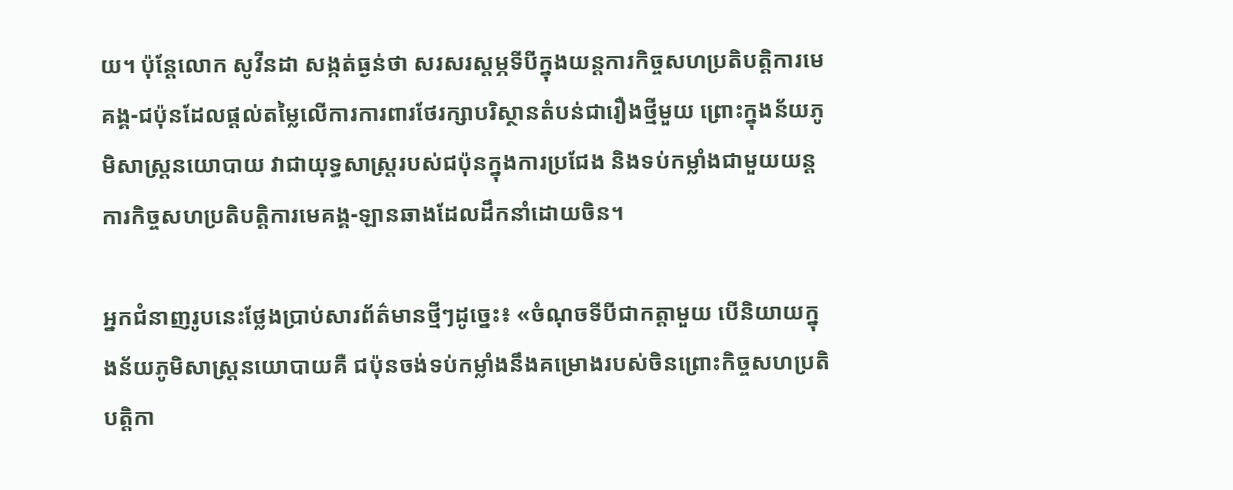យ។ ប៉ុន្តែលោក សូវីនដា សង្កត់ធ្ងន់ថា សរសរស្តម្ភទីបីក្នុងយន្តការកិច្ចសហប្រតិបត្តិការមេគង្គ-ជប៉ុនដែលផ្តល់តម្លៃលើការការពារថែរក្សាបរិស្ថានតំបន់ជារឿងថ្មីមួយ ព្រោះក្នុងន័យភូមិសាស្ត្រនយោបាយ វាជាយុទ្ធសាស្ត្ររបស់ជប៉ុនក្នុងការប្រជែង និងទប់កម្លាំងជាមួយយន្តការកិច្ចសហប្រតិបត្តិការមេគង្គ-ឡានឆាងដែលដឹកនាំដោយចិន។

អ្នកជំនាញរូបនេះថ្លែងប្រាប់សារព័ត៌មានថ្មីៗដូច្នេះ៖ «ចំណុចទីបីជាកត្តាមួយ បើនិយាយក្នុងន័យភូមិសាស្ត្រនយោបាយគឺ ជប៉ុនចង់ទប់កម្លាំងនឹងគម្រោងរបស់ចិនព្រោះកិច្ចសហប្រតិបត្តិកា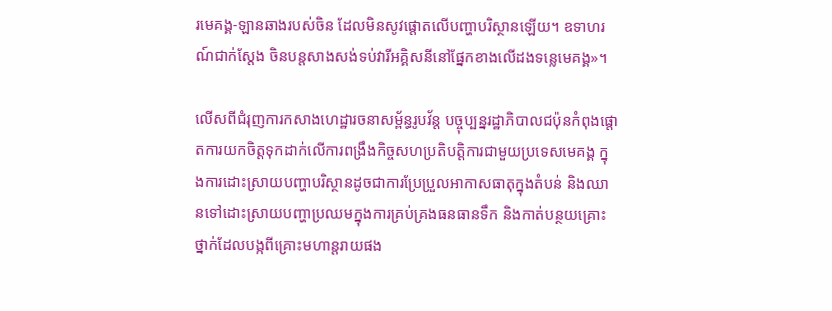រមេគង្គ-ឡានឆាងរបស់ចិន ដែលមិនសូវផ្តោតលើបញ្ហាបរិស្ថានឡើយ។ ឧទាហរណ៍ជាក់ស្តែង ចិនបន្តសាងសង់ទប់វារីអគ្គិសនីនៅផ្នែកខាងលើដងទន្លេមេគង្គ»។

លើសពីជំរុញការកសាងហេដ្ឋារចនាសម្ព័ន្ធរូបវ័ន្ត បច្ចុប្បន្នរដ្ឋាភិបាលជប៉ុនកំពុងផ្តោតការយកចិត្តទុកដាក់លើការពង្រឹងកិច្ចសហប្រតិបត្តិការជាមួយប្រទេសមេគង្គ ក្នុងការដោះស្រាយបញ្ហាបរិស្ថានដូចជាការប្រែប្រួលអាកាសធាតុក្នុងតំបន់ និងឈានទៅដោះស្រាយបញ្ហាប្រឈមក្នុងការគ្រប់គ្រងធនធានទឹក និងកាត់បន្ថយគ្រោះថ្នាក់ដែលបង្កពីគ្រោះមហាន្តរាយផង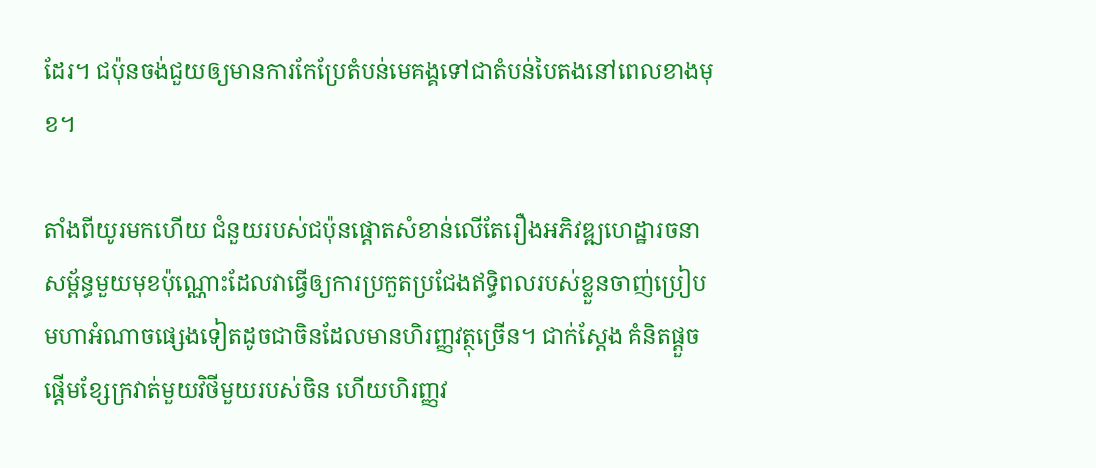ដែរ។ ជប៉ុនចង់ជួយឲ្យមានការកែប្រែតំបន់មេគង្គទៅជាតំបន់បៃតងនៅពេលខាងមុខ។

តាំងពីយូរមកហើយ ជំនួយរបស់ជប៉ុនផ្តោតសំខាន់លើតែរឿងអភិវឌ្ឍហេដ្ឋារចនាសម្ព័ន្ធមួយមុខប៉ុណ្ណោះដែលវាធ្វើឲ្យការប្រកួតប្រជែងឥទ្ធិពលរបស់ខ្លួនចាញ់ប្រៀបមហាអំណាចផ្សេងទៀតដូចជាចិនដែលមានហិរញ្ញវត្ថុច្រើន។ ជាក់ស្តែង គំនិតផ្តួចផ្តើមខ្សែក្រវាត់មួយវិថីមួយរបស់ចិន ហើយហិរញ្ញវ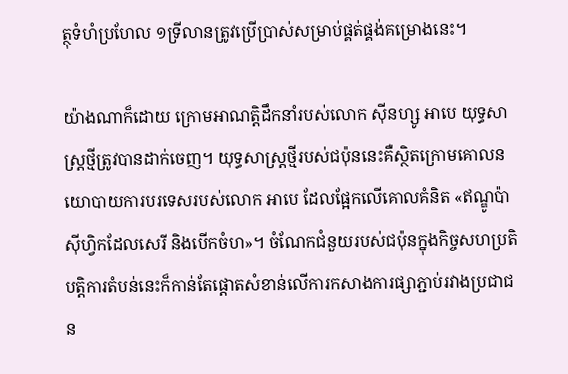ត្ថុទំហំប្រហែល ១ទ្រីលានត្រូវប្រើប្រាស់សម្រាប់ផ្គត់ផ្គង់គម្រោងនេះ។

យ៉ាងណាក៏ដោយ ក្រោមអាណត្តិដឹកនាំរបស់លោក ស៊ីនហ្សូ អាបេ យុទ្ធសាស្ត្រថ្មីត្រូវបានដាក់ចេញ។ យុទ្ធសាស្ត្រថ្មីរបស់ជប៉ុននេះគឺស្ថិតក្រោមគោលនយោបាយការបរទេសរបស់លោក អាបេ ដែលផ្អែកលើគោលគំនិត «ឥណ្ឌូប៉ាស៊ីហ្វិកដែលសេរី និងបើកចំហ»។ ចំណែកជំនួយរបស់ជប៉ុនក្នុងកិច្ចសហប្រតិបត្តិការតំបន់នេះក៏កាន់តែផ្តោតសំខាន់លើការកសាងការផ្សាភ្ជាប់រវាងប្រជាជន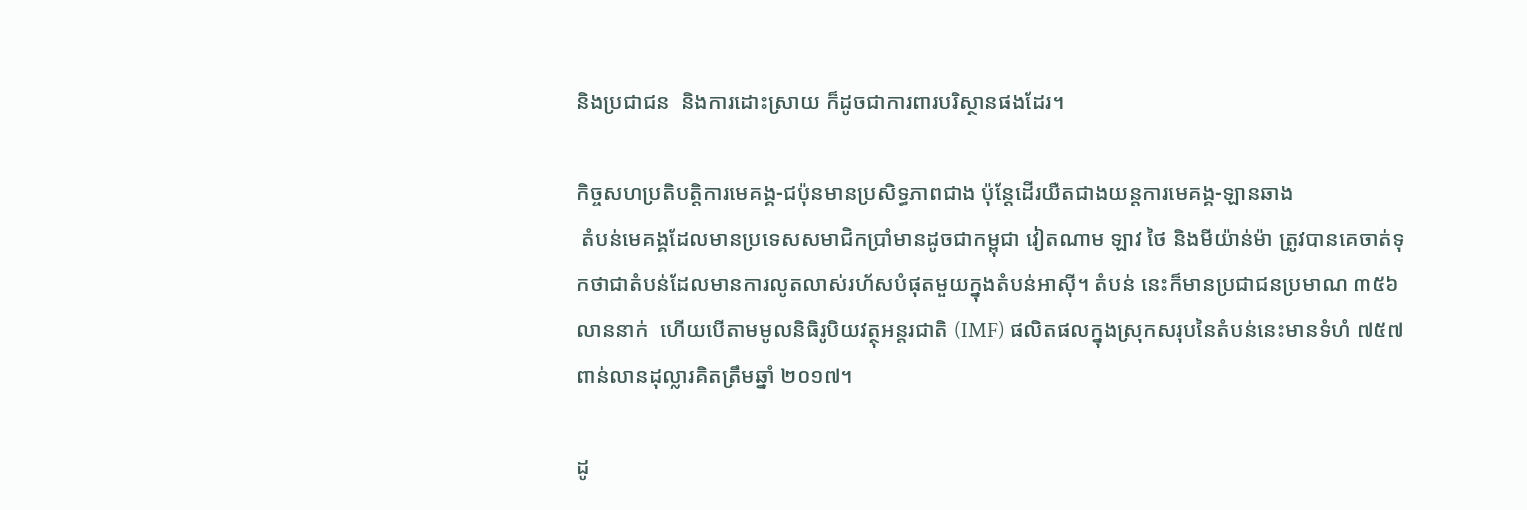និងប្រជាជន  និងការដោះស្រាយ ក៏ដូចជាការពារបរិស្ថានផងដែរ។

កិច្ចសហប្រតិបត្តិការមេគង្គ-ជប៉ុនមានប្រសិទ្ធភាពជាង ប៉ុន្តែដើរយឺតជាងយន្តការមេគង្គ-ឡានឆាង
 តំបន់មេគង្គដែលមានប្រទេសសមាជិកប្រាំមានដូចជាកម្ពុជា វៀតណាម ឡាវ ថៃ និងមីយ៉ាន់ម៉ា ត្រូវបានគេចាត់ទុកថាជាតំបន់ដែលមានការលូតលាស់រហ័សបំផុតមួយក្នុងតំបន់អាស៊ី។ តំបន់ នេះក៏មានប្រជាជនប្រមាណ ៣៥៦លាននាក់  ហើយបើតាមមូលនិធិរូបិយវត្ថុអន្តរជាតិ (IMF) ផលិតផលក្នុងស្រុកសរុបនៃតំបន់នេះមានទំហំ ៧៥៧ ពាន់លានដុល្លារគិតត្រឹមឆ្នាំ ២០១៧។

ដូ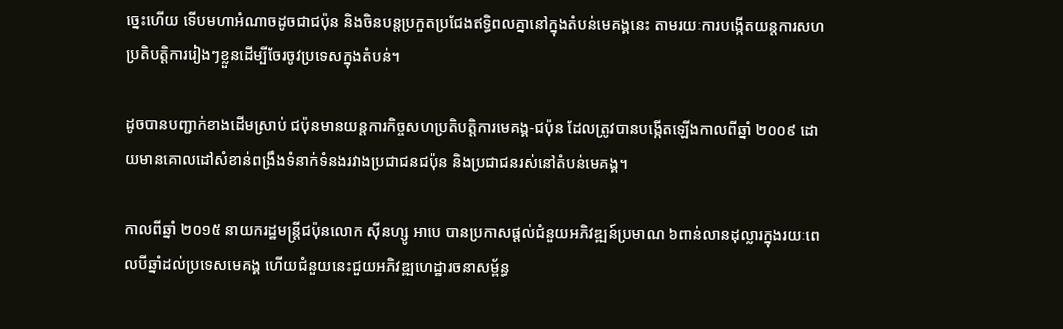ច្នេះហើយ ទើបមហាអំណាចដូចជាជប៉ុន និងចិនបន្តប្រកួតប្រជែងឥទ្ធិពលគ្នានៅក្នុងតំបន់មេគង្គនេះ តាមរយៈការបង្កើតយន្តការសហប្រតិបត្តិការរៀងៗខ្លួនដើម្បីចែរចូវប្រទេសក្នុងតំបន់។

ដូចបានបញ្ជាក់ខាងដើមស្រាប់ ជប៉ុនមានយន្តការកិច្ចសហប្រតិបត្តិការមេគង្គ-ជប៉ុន ដែលត្រូវបានបង្កើតឡើងកាលពីឆ្នាំ ២០០៩ ដោយមានគោលដៅសំខាន់ពង្រឹងទំនាក់ទំនងរវាងប្រជាជនជប៉ុន និងប្រជាជនរស់នៅតំបន់មេគង្គ។

កាលពីឆ្នាំ ២០១៥ នាយករដ្ឋមន្ត្រីជប៉ុនលោក ស៊ីនហ្សូ អាបេ បានប្រកាសផ្តល់ជំនួយអភិវឌ្ឍន៍ប្រមាណ ៦ពាន់លានដុល្លារក្នុងរយៈពេលបីឆ្នាំដល់ប្រទេសមេគង្គ ហើយជំនួយនេះជួយអភិវឌ្ឍហេដ្ឋារចនាសម្ព័ន្ធ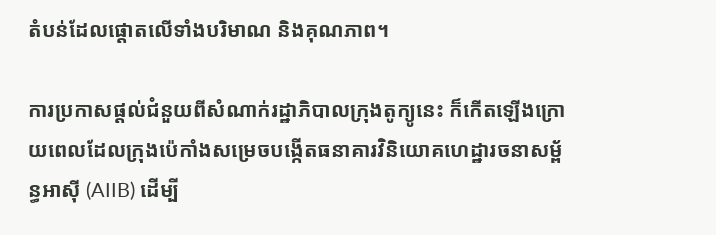តំបន់ដែលផ្តោតលើទាំងបរិមាណ និងគុណភាព។

ការប្រកាសផ្តល់ជំនួយពីសំណាក់រដ្ឋាភិបាលក្រុងតូក្យូនេះ ក៏កើតឡើងក្រោយពេលដែលក្រុងប៉េកាំងសម្រេចបង្កើតធនាគារវិនិយោគហេដ្ឋារចនាសម្ព័ន្ធអាស៊ី (AIIB) ដើម្បី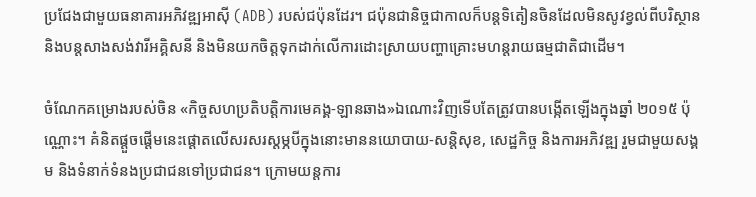ប្រជែងជាមួយធនាគារអភិវឌ្ឍអាស៊ី (ADB) របស់ជប៉ុនដែរ។ ជប៉ុនជានិច្ចជាកាលក៏បន្តទិតៀនចិនដែលមិនសូវខ្វល់ពីបរិស្ថាននិងបន្តសាងសង់វារីអគ្គិសនី និងមិនយកចិត្តទុកដាក់លើការដោះស្រាយបញ្ហាគ្រោះមហន្តរាយធម្មជាតិជាដើម។

ចំណែកគម្រោងរបស់ចិន «កិច្ចសហប្រតិបត្តិការមេគង្គ-ឡានឆាង»ឯណោះវិញទើបតែត្រូវបានបង្កើតឡើងក្នុងឆ្នាំ ២០១៥ ប៉ុណ្ណោះ។ គំនិតផ្តួចផ្តើមនេះផ្តោតលើសរសរស្តម្ភបីក្នុងនោះមាននយោបាយ-សន្តិសុខ, សេដ្ឋកិច្ច និងការអភិវឌ្ឍ រួមជាមួយសង្គម និងទំនាក់ទំនងប្រជាជនទៅប្រជាជន។ ក្រោមយន្តការ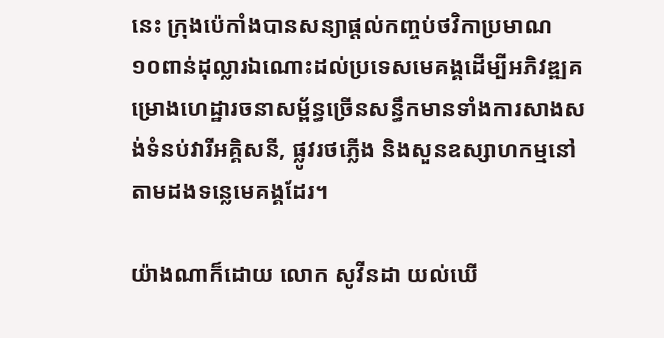នេះ ក្រុងប៉េកាំងបានសន្យាផ្តល់កញ្ចប់ថវិកាប្រមាណ ១០ពាន់ដុល្លារឯណោះដល់ប្រទេសមេគង្គដើម្បីអភិវឌ្ឍគម្រោងហេដ្ឋារចនាសម្ព័ន្ធច្រើនសន្ធឹកមានទាំងការសាងសង់ទំនប់វារីអគ្គិសនី, ផ្លូវរថភ្លើង និងសួនឧស្សាហកម្មនៅតាមដងទន្លេមេគង្គដែរ។

យ៉ាងណាក៏ដោយ លោក សូវីនដា យល់ឃើ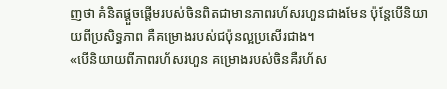ញថា គំនិតផ្តួចផ្តើមរបស់ចិនពិតជាមានភាពរហ័សរហួនជាងមែន ប៉ុន្តែបើនិយាយពីប្រសិទ្ធភាព គឺគម្រោងរបស់ជប៉ុនល្អប្រសើរជាង។
«បើនិយាយពីភាពរហ័សរហួន គម្រោងរបស់ចិនគឺរហ័ស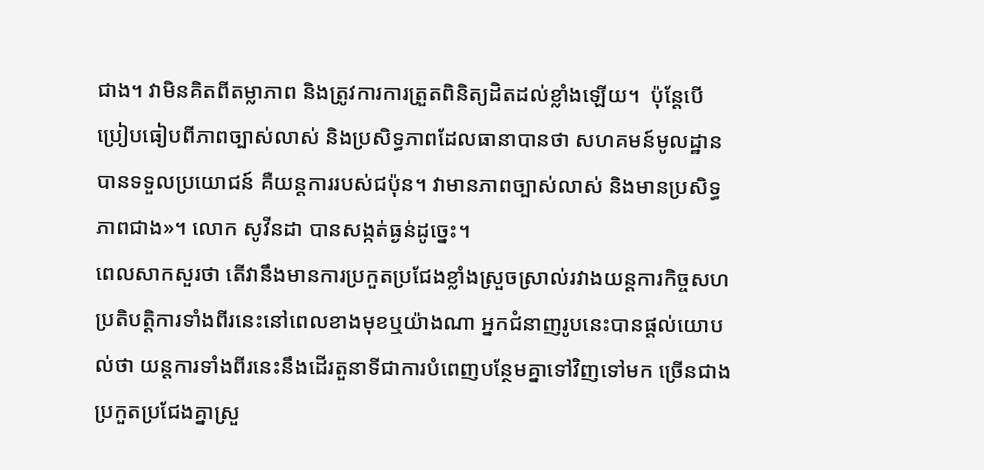ជាង។ វាមិនគិតពីតម្លាភាព និងត្រូវការការត្រួតពិនិត្យដិតដល់ខ្លាំងឡើយ។  ប៉ុន្តែបើប្រៀបធៀបពីភាពច្បាស់លាស់ និងប្រសិទ្ធភាពដែលធានាបានថា សហគមន៍មូលដ្ឋានបានទទួលប្រយោជន៍ គឺយន្តការរបស់ជប៉ុន។ វាមានភាពច្បាស់លាស់ និងមានប្រសិទ្ធភាពជាង»។ លោក សូវីនដា បានសង្កត់ធ្ងន់ដូច្នេះ។
ពេលសាកសួរថា តើវានឹងមានការប្រកួតប្រជែងខ្លាំងស្រួចស្រាល់រវាងយន្តការកិច្ចសហប្រតិបត្តិការទាំងពីរនេះនៅពេលខាងមុខឬយ៉ាងណា អ្នកជំនាញរូបនេះបានផ្តល់យោបល់ថា យន្តការទាំងពីរនេះនឹងដើរតួនាទីជាការបំពេញបន្ថែមគ្នាទៅវិញទៅមក ច្រើនជាងប្រកួតប្រជែងគ្នាស្រួ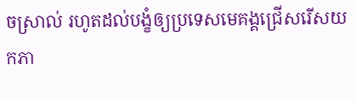ចស្រាល់ រហូតដល់បង្ខំឲ្យប្រទេសមេគង្គជ្រើសរើសយកភា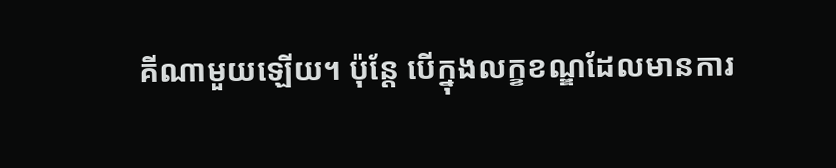គីណាមួយឡើយ។ ប៉ុន្តែ បើក្នុងលក្ខខណ្ឌដែលមានការ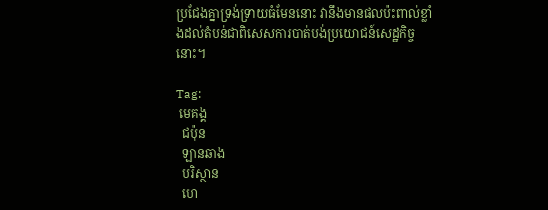ប្រជែងគ្នាទ្រង់ទ្រាយធំមែននោះ វានឹងមានផលប៉ះពាល់ខ្លាំងដល់តំបន់ជាពិសេសការបាត់បង់ប្រយោជន៍សេដ្ឋកិច្ចនោះ។

Tag:
 មេគង្គ
  ជប៉ុន
  ឡានឆាង
  បរិស្ថាន
  ហេ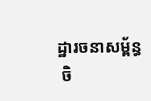ដ្ឋារចនាសម្ព័ន្ធ
 ចិ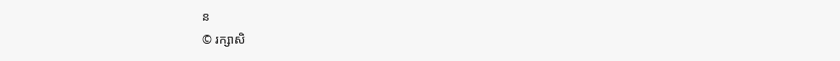ន
© រក្សាសិ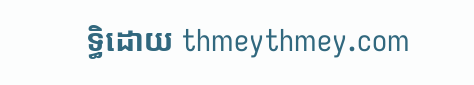ទ្ធិដោយ thmeythmey.com